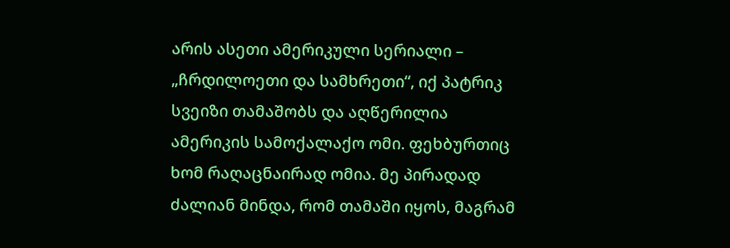არის ასეთი ამერიკული სერიალი – „ჩრდილოეთი და სამხრეთი“, იქ პატრიკ სვეიზი თამაშობს და აღწერილია ამერიკის სამოქალაქო ომი. ფეხბურთიც ხომ რაღაცნაირად ომია. მე პირადად ძალიან მინდა, რომ თამაში იყოს, მაგრამ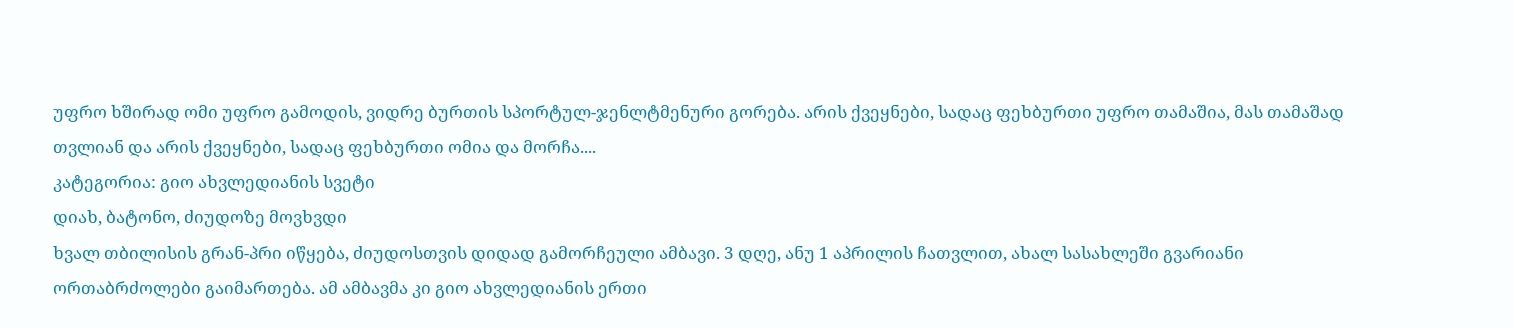უფრო ხშირად ომი უფრო გამოდის, ვიდრე ბურთის სპორტულ-ჯენლტმენური გორება. არის ქვეყნები, სადაც ფეხბურთი უფრო თამაშია, მას თამაშად თვლიან და არის ქვეყნები, სადაც ფეხბურთი ომია და მორჩა....
კატეგორია: გიო ახვლედიანის სვეტი
დიახ, ბატონო, ძიუდოზე მოვხვდი
ხვალ თბილისის გრან-პრი იწყება, ძიუდოსთვის დიდად გამორჩეული ამბავი. 3 დღე, ანუ 1 აპრილის ჩათვლით, ახალ სასახლეში გვარიანი ორთაბრძოლები გაიმართება. ამ ამბავმა კი გიო ახვლედიანის ერთი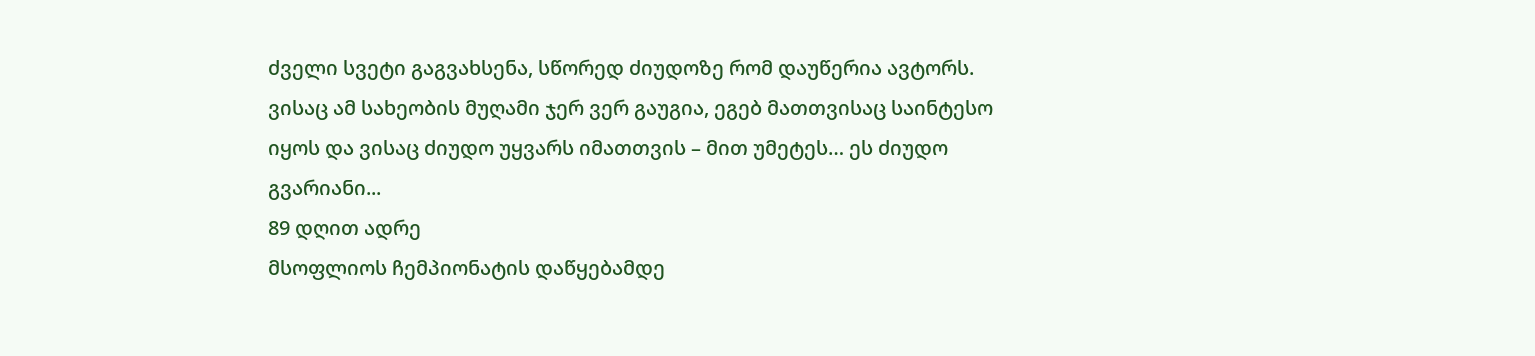ძველი სვეტი გაგვახსენა, სწორედ ძიუდოზე რომ დაუწერია ავტორს. ვისაც ამ სახეობის მუღამი ჯერ ვერ გაუგია, ეგებ მათთვისაც საინტესო იყოს და ვისაც ძიუდო უყვარს იმათთვის – მით უმეტეს… ეს ძიუდო გვარიანი...
89 დღით ადრე
მსოფლიოს ჩემპიონატის დაწყებამდე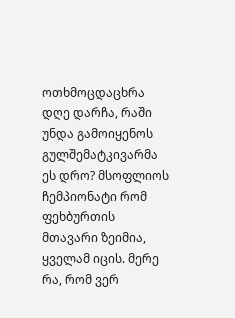ოთხმოცდაცხრა დღე დარჩა, რაში უნდა გამოიყენოს გულშემატკივარმა ეს დრო? მსოფლიოს ჩემპიონატი რომ ფეხბურთის მთავარი ზეიმია, ყველამ იცის. მერე რა, რომ ვერ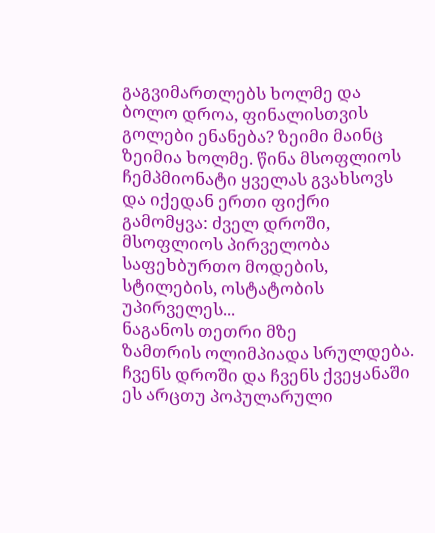გაგვიმართლებს ხოლმე და ბოლო დროა, ფინალისთვის გოლები ენანება? ზეიმი მაინც ზეიმია ხოლმე. წინა მსოფლიოს ჩემპმიონატი ყველას გვახსოვს და იქედან ერთი ფიქრი გამომყვა: ძველ დროში, მსოფლიოს პირველობა საფეხბურთო მოდების, სტილების, ოსტატობის უპირველეს...
ნაგანოს თეთრი მზე
ზამთრის ოლიმპიადა სრულდება. ჩვენს დროში და ჩვენს ქვეყანაში ეს არცთუ პოპულარული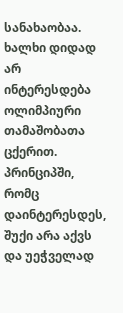სანახაობაა. ხალხი დიდად არ ინტერესდება ოლიმპიური თამაშობათა ცქერით. პრინციპში, რომც დაინტერესდეს, შუქი არა აქვს და უეჭველად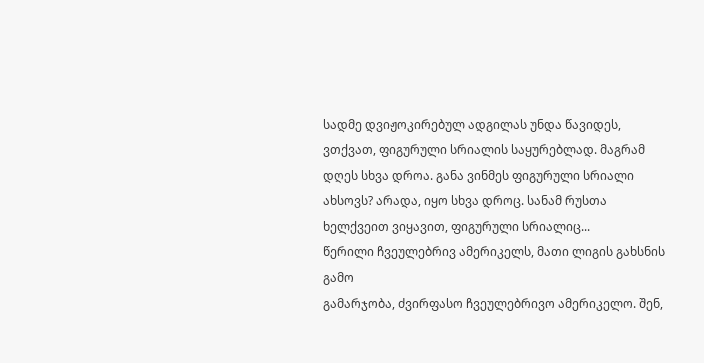სადმე დვიჟოკირებულ ადგილას უნდა წავიდეს, ვთქვათ, ფიგურული სრიალის საყურებლად. მაგრამ დღეს სხვა დროა. განა ვინმეს ფიგურული სრიალი ახსოვს? არადა, იყო სხვა დროც. სანამ რუსთა ხელქვეით ვიყავით, ფიგურული სრიალიც...
წერილი ჩვეულებრივ ამერიკელს, მათი ლიგის გახსნის გამო
გამარჯობა, ძვირფასო ჩვეულებრივო ამერიკელო. შენ,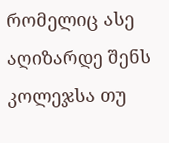რომელიც ასე აღიზარდე შენს კოლეჯსა თუ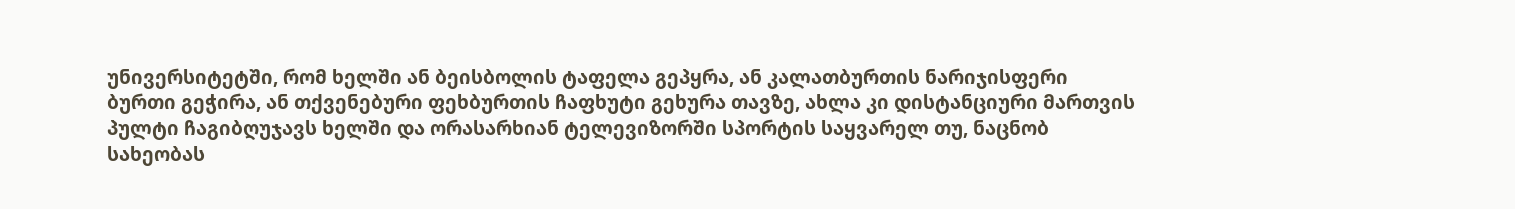უნივერსიტეტში, რომ ხელში ან ბეისბოლის ტაფელა გეპყრა, ან კალათბურთის ნარიჯისფერი ბურთი გეჭირა, ან თქვენებური ფეხბურთის ჩაფხუტი გეხურა თავზე, ახლა კი დისტანციური მართვის პულტი ჩაგიბღუჯავს ხელში და ორასარხიან ტელევიზორში სპორტის საყვარელ თუ, ნაცნობ სახეობას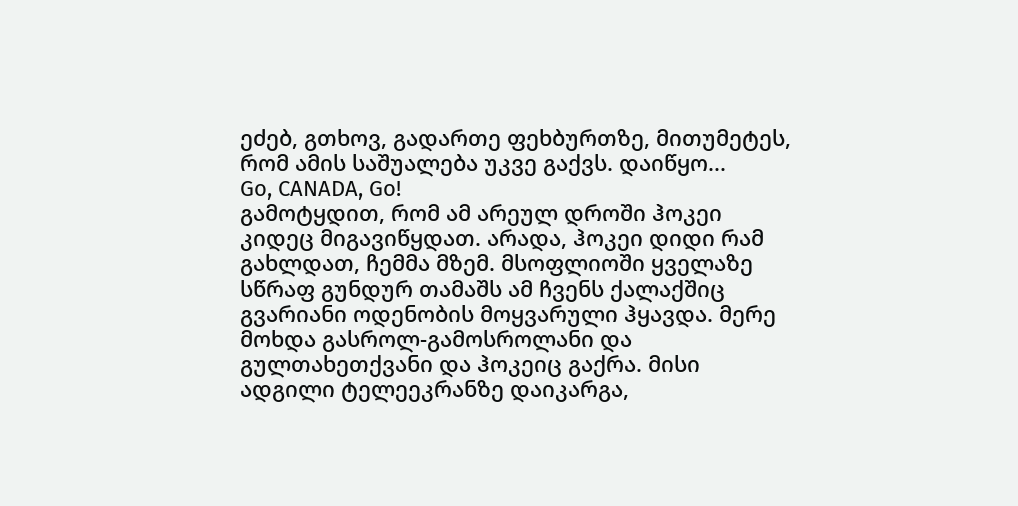ეძებ, გთხოვ, გადართე ფეხბურთზე, მითუმეტეს, რომ ამის საშუალება უკვე გაქვს. დაიწყო...
Go, CANADA, Go!
გამოტყდით, რომ ამ არეულ დროში ჰოკეი კიდეც მიგავიწყდათ. არადა, ჰოკეი დიდი რამ გახლდათ, ჩემმა მზემ. მსოფლიოში ყველაზე სწრაფ გუნდურ თამაშს ამ ჩვენს ქალაქშიც გვარიანი ოდენობის მოყვარული ჰყავდა. მერე მოხდა გასროლ-გამოსროლანი და გულთახეთქვანი და ჰოკეიც გაქრა. მისი ადგილი ტელეეკრანზე დაიკარგა,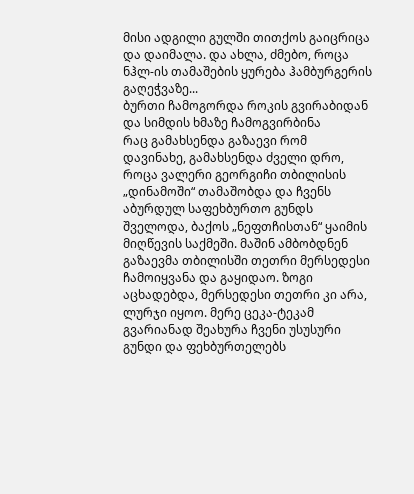მისი ადგილი გულში თითქოს გაიცრიცა და დაიმალა. და ახლა, ძმებო, როცა ნჰლ-ის თამაშების ყურება ჰამბურგერის გაღეჭვაზე...
ბურთი ჩამოგორდა როკის გვირაბიდან და სიმდის ხმაზე ჩამოგვირბინა
რაც გამახსენდა გაზაევი რომ დავინახე, გამახსენდა ძველი დრო, როცა ვალერი გეორგიჩი თბილისის „დინამოში“ თამაშობდა და ჩვენს აბურდულ საფეხბურთო გუნდს შველოდა, ბაქოს „ნეფთჩისთან“ ყაიმის მიღწევის საქმეში. მაშინ ამბობდნენ გაზაევმა თბილისში თეთრი მერსედესი ჩამოიყვანა და გაყიდაო. ზოგი აცხადებდა, მერსედესი თეთრი კი არა, ლურჯი იყოო. მერე ცეკა-ტეკამ გვარიანად შეახურა ჩვენი უსუსური გუნდი და ფეხბურთელებს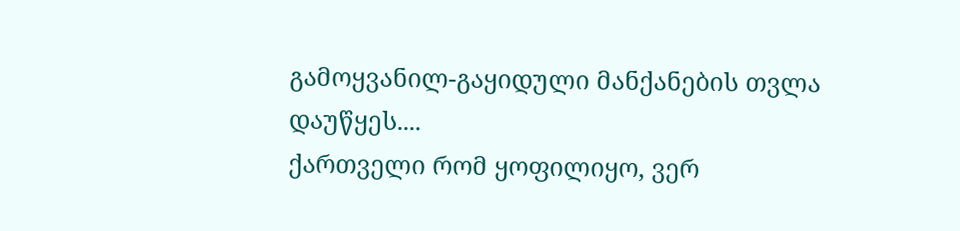გამოყვანილ-გაყიდული მანქანების თვლა დაუწყეს....
ქართველი რომ ყოფილიყო, ვერ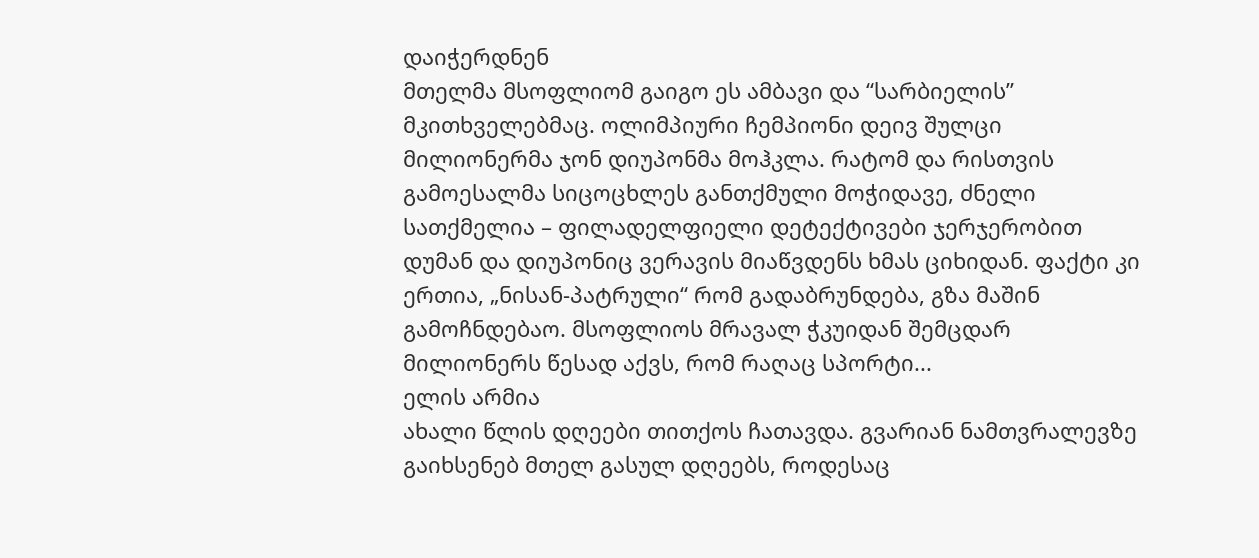დაიჭერდნენ
მთელმა მსოფლიომ გაიგო ეს ამბავი და “სარბიელის” მკითხველებმაც. ოლიმპიური ჩემპიონი დეივ შულცი მილიონერმა ჯონ დიუპონმა მოჰკლა. რატომ და რისთვის გამოესალმა სიცოცხლეს განთქმული მოჭიდავე, ძნელი სათქმელია – ფილადელფიელი დეტექტივები ჯერჯერობით დუმან და დიუპონიც ვერავის მიაწვდენს ხმას ციხიდან. ფაქტი კი ერთია, „ნისან-პატრული“ რომ გადაბრუნდება, გზა მაშინ გამოჩნდებაო. მსოფლიოს მრავალ ჭკუიდან შემცდარ მილიონერს წესად აქვს, რომ რაღაც სპორტი...
ელის არმია
ახალი წლის დღეები თითქოს ჩათავდა. გვარიან ნამთვრალევზე გაიხსენებ მთელ გასულ დღეებს, როდესაც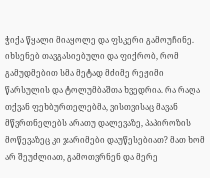ჭიქა წყალი მიაყოლე და ფსკერი გამოუჩინე. იხსენებ თავგასიებული და ფიქრობ, რომ გამუდმებით სმა მეტად მძიმე რეჟიმი წარსულის და ტოლუმბაშთა ხვედრია. რა რაღა თქვან ფეხბურთელებმა, ვისთვისაც მავან მწვრთნელებს არათუ დალევაზე, პაპიროზის მოწევაზეც კი ჯარიმები დაუწესებიათ? მათ ხომ არ შეუძლიათ, გამოთვრნენ და მერე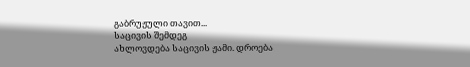გაბრუჟული თავით...
საცივის შემდეგ
ახლოვდება საცივის ჟამი. დროება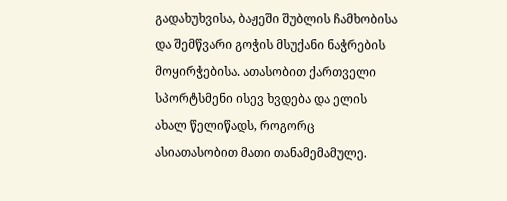გადახუხვისა, ბაჟეში შუბლის ჩამხობისა და შემწვარი გოჭის მსუქანი ნაჭრების მოყირჭებისა. ათასობით ქართველი სპორტსმენი ისევ ხვდება და ელის ახალ წელიწადს, როგორც ასიათასობით მათი თანამემამულე.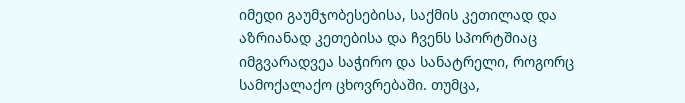იმედი გაუმჯობესებისა, საქმის კეთილად და აზრიანად კეთებისა და ჩვენს სპორტშიაც იმგვარადვეა საჭირო და სანატრელი, როგორც სამოქალაქო ცხოვრებაში. თუმცა,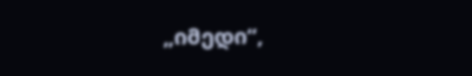„იმედი“,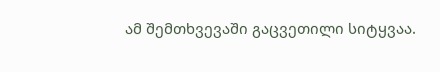ამ შემთხვევაში გაცვეთილი სიტყვაა.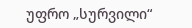უფრო „სურვილი“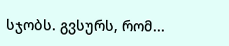სჯობს. გვსურს, რომ...